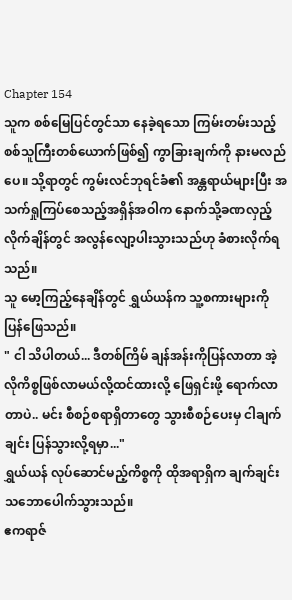Chapter 154
သူက စစ်မြေပြင်တွင်သာ နေခဲ့ရသော ကြမ်းတမ်းသည့် စစ်သူကြီးတစ်ယောက်ဖြစ်၍ ကွာခြားချက်ကို နားမလည်ပေ။ သို့ရာတွင် ကွမ်းလင်ဘုရင်ခံ၏ အန္တရာယ်များပြီး အသက်ရှုကြပ်စေသည့်အရှိန်အဝါက နောက်သို့ခဏလှည့်လိုက်ချိန်တွင် အလွန်လျော့ပါးသွားသည်ဟု ခံစားလိုက်ရသည်။
သူ မော့ကြည့်နေချိန်တွင် ရွှယ်ယန်က သူ့စကားများကို ပြန်ဖြေသည်။
" ငါ သိပါတယ်... ဒီတစ်ကြိမ် ချန်အန်းကိုပြန်လာတာ အဲ့လိုကိစ္စဖြစ်လာမယ်လို့ထင်ထားလို့ ဖြေရှင်းဖို့ ရောက်လာတာပဲ.. မင်း စီစဉ်စရာရှိတာတွေ သွားစီစဉ်ပေးမှ ငါချက်ချင်း ပြန်သွားလို့ရမှာ..."
ရွှယ်ယန် လုပ်ဆောင်မည့်ကိစ္စကို ထိုအရာရှိက ချက်ချင်းသဘောပေါက်သွားသည်။
ဧကရာဇ်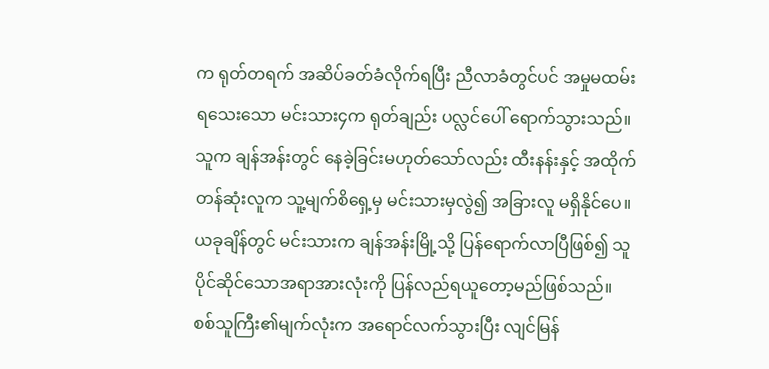က ရုတ်တရက် အဆိပ်ခတ်ခံလိုက်ရပြီး ညီလာခံတွင်ပင် အမှုမထမ်းရသေးသော မင်းသား၄က ရုတ်ချည်း ပလ္လင်ပေါ် ရောက်သွားသည်။ သူက ချန်အန်းတွင် နေခဲ့ခြင်းမဟုတ်သော်လည်း ထီးနန်းနှင့် အထိုက်တန်ဆုံးလူက သူ့မျက်စိရှေ့မှ မင်းသားမှလွဲ၍ အခြားလူ မရှိနိုင်ပေ။
ယခုချိန်တွင် မင်းသားက ချန်အန်းမြို့သို့ ပြန်ရောက်လာပြီဖြစ်၍ သူပိုင်ဆိုင်သောအရာအားလုံးကို ပြန်လည်ရယူတော့မည်ဖြစ်သည်။
စစ်သူကြီး၏မျက်လုံးက အရောင်လက်သွားပြီး လျင်မြန်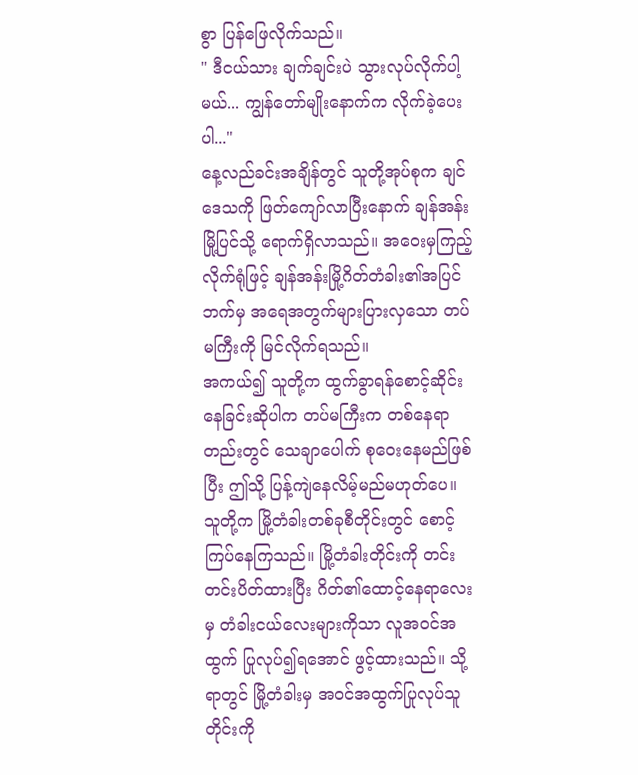စွာ ပြန်ဖြေလိုက်သည်။
" ဒီငယ်သား ချက်ချင်းပဲ သွားလုပ်လိုက်ပါ့မယ်... ကျွန်တော်မျိုးနောက်က လိုက်ခဲ့ပေးပါ..."
နေ့လည်ခင်းအချိန်တွင် သူတို့အုပ်စုက ချင်ဒေသကို ဖြတ်ကျော်လာပြီးနောက် ချန်အန်းမြို့ပြင်သို့ ရောက်ရှိလာသည်။ အဝေးမှကြည့်လိုက်ရုံဖြင့် ချန်အန်းမြို့ဂိတ်တံခါး၏အပြင်ဘက်မှ အရေအတွက်များပြားလှသော တပ်မကြီးကို မြင်လိုက်ရသည်။
အကယ်၍ သူတို့က ထွက်ခွာရန်စောင့်ဆိုင်းနေခြင်းဆိုပါက တပ်မကြီးက တစ်နေရာတည်းတွင် သေချာပေါက် စုဝေးနေမည်ဖြစ်ပြီး ဤသို့ ပြန့်ကျဲနေလိမ့်မည်မဟုတ်ပေ။
သူတို့က မြို့တံခါးတစ်ခုစီတိုင်းတွင် စောင့်ကြပ်နေကြသည်။ မြို့တံခါးတိုင်းကို တင်းတင်းပိတ်ထားပြီး ဂိတ်၏ထောင့်နေရာလေးမှ တံခါးငယ်လေးများကိုသာ လူအဝင်အထွက် ပြုလုပ်၍ရအောင် ဖွင့်ထားသည်။ သို့ရာတွင် မြို့တံခါးမှ အဝင်အထွက်ပြုလုပ်သူတိုင်းကို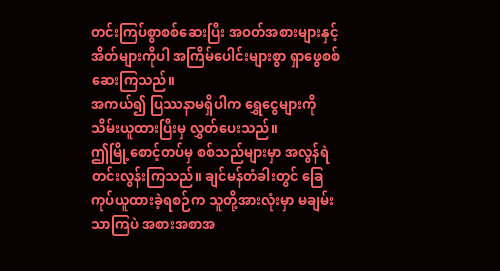တင်းကြပ်စွာစစ်ဆေးပြီး အဝတ်အစားများနှင့် အိတ်များကိုပါ အကြိမ်ပေါင်းများစွာ ရှာဖွေစစ်ဆေးကြသည်။
အကယ်၍ ပြဿနာမရှိပါက ရွှေငွေများကို သိမ်းယူထားပြီးမှ လွှတ်ပေးသည်။
ဤမြို့စောင့်တပ်မှ စစ်သည်များမှာ အလွန်ရဲတင်းလွန်းကြသည်။ ချင်မန်တံခါးတွင် ခြေကုပ်ယူထားခဲ့ရစဉ်က သူတို့အားလုံးမှာ မချမ်းသာကြပဲ အစားအစာအ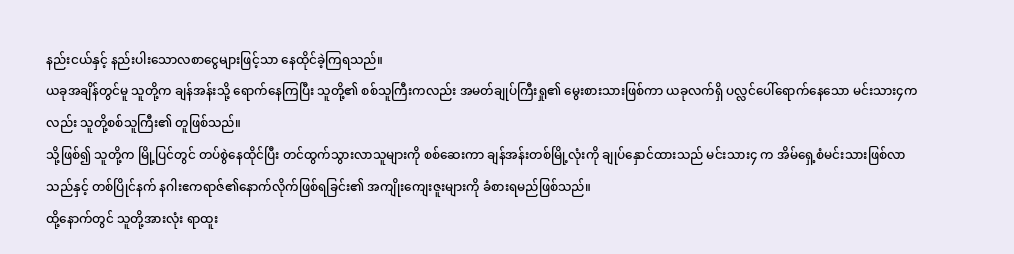နည်းငယ်နှင့် နည်းပါးသောလစာငွေများဖြင့်သာ နေထိုင်ခဲ့ကြရသည်။
ယခုအချိန်တွင်မူ သူတို့က ချန်အန်းသို့ ရောက်နေကြပြီး သူတို့၏ စစ်သူကြီးကလည်း အမတ်ချုပ်ကြီးရှု၏ မွေးစားသားဖြစ်ကာ ယခုလက်ရှိ ပလ္လင်ပေါ်ရောက်နေသော မင်းသား၄ကလည်း သူတို့စစ်သူကြီး၏ တူဖြစ်သည်။
သို့ဖြစ်၍ သူတို့က မြို့ပြင်တွင် တပ်စွဲနေထိုင်ပြီး တင်ထွက်သွားလာသူများကို စစ်ဆေးကာ ချန်အန်းတစ်မြို့လုံးကို ချုပ်နှောင်ထားသည် မင်းသား၄ က အိမ်ရှေ့စံမင်းသားဖြစ်လာသည်နှင့် တစ်ပြိုင်နက် နဂါးဧကရာဇ်၏နောက်လိုက်ဖြစ်ရခြင်း၏ အကျိုးကျေးဇူးများကို ခံစားရမည်ဖြစ်သည်။
ထို့နောက်တွင် သူတို့အားလုံး ရာထူး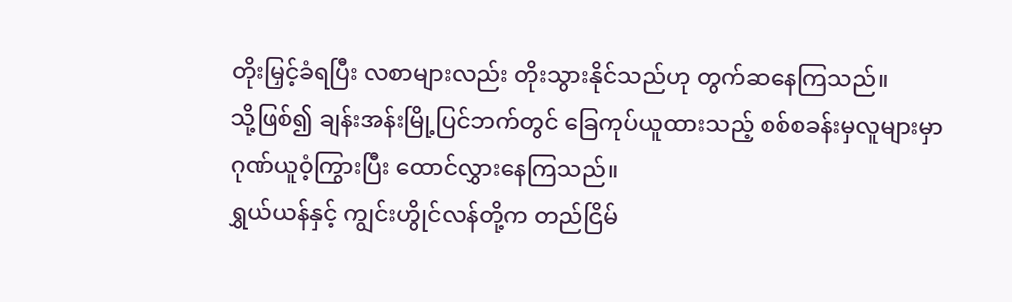တိုးမြှင့်ခံရပြီး လစာများလည်း တိုးသွားနိုင်သည်ဟု တွက်ဆနေကြသည်။
သို့ဖြစ်၍ ချန်းအန်းမြို့ပြင်ဘက်တွင် ခြေကုပ်ယူထားသည့် စစ်စခန်းမှလူများမှာ ဂုဏ်ယူဝံ့ကြွားပြီး ထောင်လွှားနေကြသည်။
ရွှယ်ယန်နှင့် ကျွင်းဟွိုင်လန်တို့က တည်ငြိမ်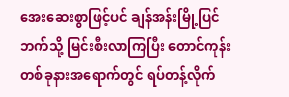အေးဆေးစွာဖြင့်ပင် ချန်အန်းမြို့ပြင်ဘက်သို့ မြင်းစီးလာကြပြီး တောင်ကုန်းတစ်ခုနားအရောက်တွင် ရပ်တန့်လိုက်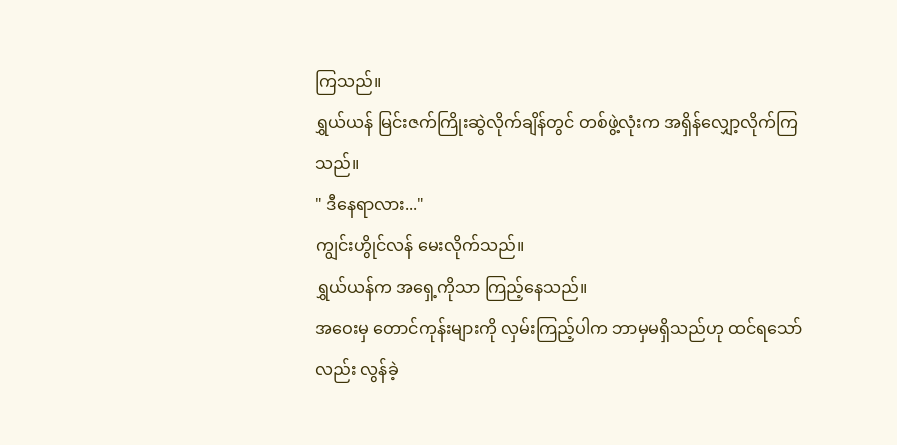ကြသည်။
ရွှယ်ယန် မြင်းဇက်ကြိုးဆွဲလိုက်ချိန်တွင် တစ်ဖွဲ့လုံးက အရှိန်လျှော့လိုက်ကြသည်။
" ဒီနေရာလား..."
ကျွင်းဟွိုင်လန် မေးလိုက်သည်။
ရွှယ်ယန်က အရှေ့ကိုသာ ကြည့်နေသည်။
အဝေးမှ တောင်ကုန်းများကို လှမ်းကြည့်ပါက ဘာမှမရှိသည်ဟု ထင်ရသော်လည်း လွန်ခဲ့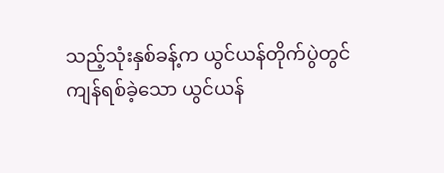သည့်သုံးနှစ်ခန့်က ယွင်ယန်တိုက်ပွဲတွင် ကျန်ရစ်ခဲ့သော ယွင်ယန်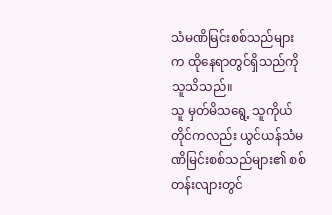သံမဏိမြင်းစစ်သည်များက ထိုနေရာတွင်ရှိသည်ကို သူသိသည်။
သူ မှတ်မိသရွေ့ သူကိုယ်တိုင်ကလည်း ယွင်ယန်သံမဏိမြင်းစစ်သည်များ၏ စစ်တန်းလျားတွင်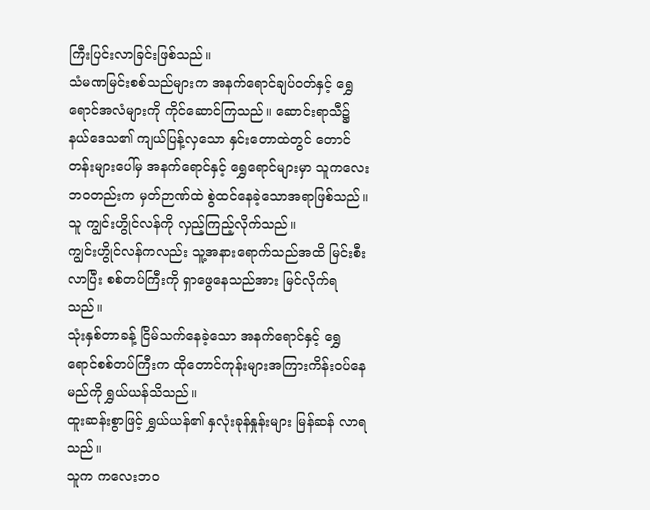ကြီးပြင်းလာခြင်းဖြစ်သည်။
သံမဏမြင်းစစ်သည်များက အနက်ရောင်ချပ်ဝတ်နှင့် ရွှေရောင်အလံများကို ကိုင်ဆောင်ကြသည်။ ဆောင်းရာသီ၌ နယ်ဒေသ၏ ကျယ်ပြန့်လှသော နှင်းတောထဲတွင် တောင်တန်းများပေါ်မှ အနက်ရောင်နှင့် ရွှေရောင်များမှာ သူကလေးဘဝတည်းက မှတ်ဉာဏ်ထဲ စွဲထင်နေခဲ့သောအရာဖြစ်သည်။
သူ ကျွင်းဟွိုင်လန်ကို လှည့်ကြည့်လိုက်သည်။
ကျွင်းဟွိုင်လန်ကလည်း သူ့အနားရောက်သည်အထိ မြင်းစီးလာပြီး စစ်တပ်ကြီးကို ရှာဖွေနေသည်အား မြင်လိုက်ရသည်။
သုံးနှစ်တာခန့် ငြိမ်သက်နေခဲ့သော အနက်ရောင်နှင့် ရွှေရောင်စစ်တပ်ကြီးက ထိုတောင်ကုန်းများအကြားကိန်းဝပ်နေမည်ကို ရွှယ်ယန်သိသည်။
ထူးဆန်းစွာဖြင့် ရွှယ်ယန်၏ နှလုံးခုန်နှုန်းများ မြန်ဆန် လာရသည်။
သူက ကလေးဘဝ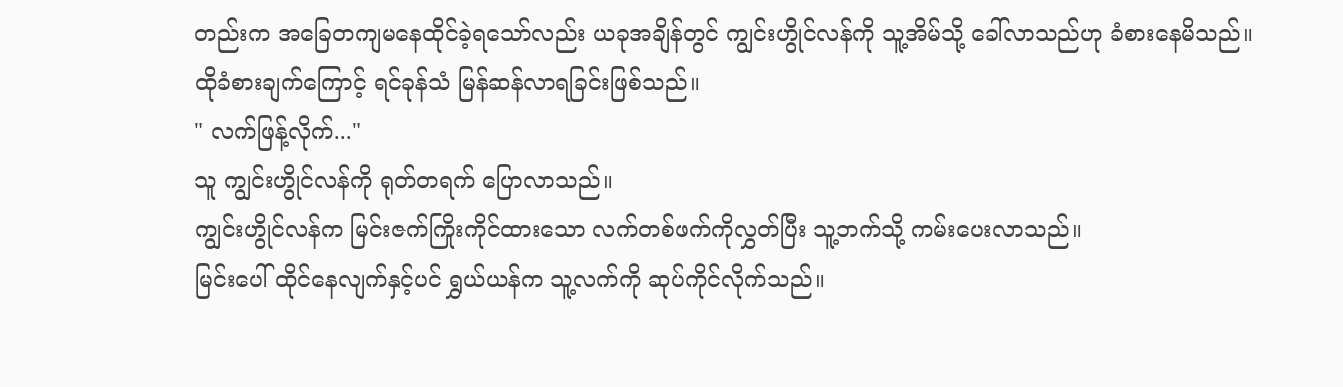တည်းက အခြေတကျမနေထိုင်ခဲ့ရသော်လည်း ယခုအချိန်တွင် ကျွင်းဟွိုင်လန်ကို သူ့အိမ်သို့ ခေါ်လာသည်ဟု ခံစားနေမိသည်။
ထိုခံစားချက်ကြောင့် ရင်ခုန်သံ မြန်ဆန်လာရခြင်းဖြစ်သည်။
" လက်ဖြန့်လိုက်..."
သူ ကျွင်းဟွိုင်လန်ကို ရုတ်တရက် ပြောလာသည်။
ကျွင်းဟွိုင်လန်က မြင်းဇက်ကြိုးကိုင်ထားသော လက်တစ်ဖက်ကိုလွှတ်ပြီး သူ့ဘက်သို့ ကမ်းပေးလာသည်။
မြင်းပေါ် ထိုင်နေလျက်နှင့်ပင် ရွှယ်ယန်က သူ့လက်ကို ဆုပ်ကိုင်လိုက်သည်။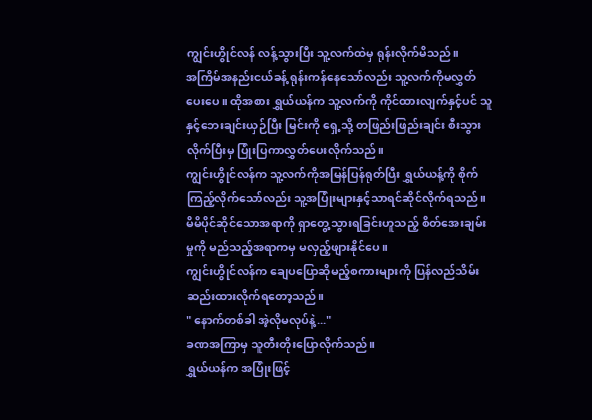ကျွင်းဟွိုင်လန် လန့်သွားပြီး သူ့လက်ထဲမှ ရုန်းလိုက်မိသည်။
အကြိမ်အနည်းငယ်ခန့် ရုန်းကန်နေသော်လည်း သူ့လက်ကိုမလွှတ်ပေးပေ။ ထိုအစား ရွှယ်ယန်က သူ့လက်ကို ကိုင်ထားလျက်နှင့်ပင် သူနှင့်ဘေးချင်းယှဉ်ပြီး မြင်းကို ရှေ့သို့ တဖြည်းဖြည်းချင်း စီးသွားလိုက်ပြီးမှ ပြုံးပြကာလွှတ်ပေးလိုက်သည်။
ကျွင်းဟွိုင်လန်က သူ့လက်ကိုအမြန်ပြန်ရုတ်ပြီး ရွှယ်ယန့်ကို စိုက်ကြည့်လိုက်သော်လည်း သူ့အပြုံးများနှင့်သာရင်ဆိုင်လိုက်ရသည်။
မိမိပိုင်ဆိုင်သောအရာကို ရှာတွေ့သွားရခြင်းဟူသည့် စိတ်အေးချမ်းမှုကို မည်သည့်အရာကမှ မလှည့်ဖျားနိုင်ပေ။
ကျွင်းဟွိုင်လန်က ချေပပြောဆိုမည့်စကားများကို ပြန်လည်သိမ်းဆည်းထားလိုက်ရတော့သည်။
" နောက်တစ်ခါ အဲ့လိုမလုပ်နဲ့..."
ခဏအကြာမှ သူတီးတိုးပြောလိုက်သည်။
ရွှယ်ယန်က အပြုံးဖြင့်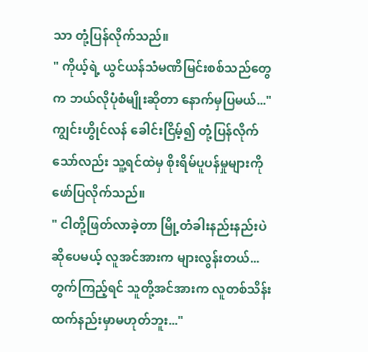သာ တုံ့ပြန်လိုက်သည်။
" ကိုယ့်ရဲ့ ယွင်ယန်သံမဏိမြင်းစစ်သည်တွေက ဘယ်လိုပုံစံမျိုးဆိုတာ နောက်မှပြမယ်..."
ကျွင်းဟွိုင်လန် ခေါင်းငြိမ့်၍ တုံ့ပြန်လိုက်သော်လည်း သူ့ရင်ထဲမှ စိုးရိမ်ပူပန်မှုများကို ဖော်ပြလိုက်သည်။
" ငါတို့ဖြတ်လာခဲ့တာ မြို့တံခါးနည်းနည်းပဲဆိုပေမယ့် လူအင်အားက များလွန်းတယ်... တွက်ကြည့်ရင် သူတို့အင်အားက လူတစ်သိန်းထက်နည်းမှာမဟုတ်ဘူး..."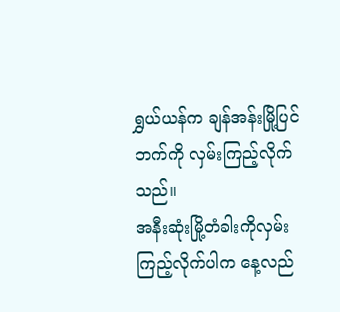ရွှယ်ယန်က ချန်အန်းမြို့ပြင်ဘက်ကို လှမ်းကြည့်လိုက်သည်။
အနီးဆုံးမြို့တံခါးကိုလှမ်းကြည့်လိုက်ပါက နေ့လည်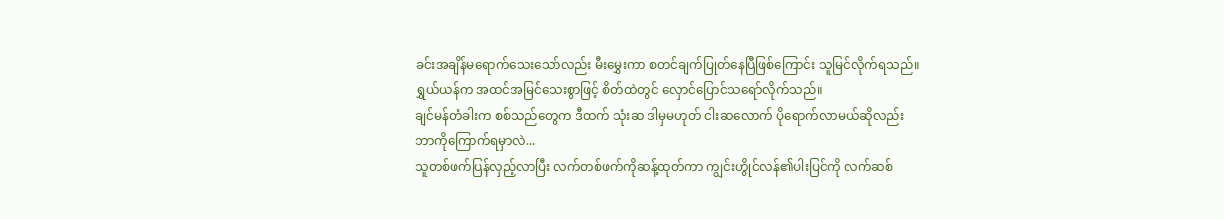ခင်းအချိန်မရောက်သေးသော်လည်း မီးမွှေးကာ စတင်ချက်ပြုတ်နေပြီဖြစ်ကြောင်း သူမြင်လိုက်ရသည်။
ရွှယ်ယန်က အထင်အမြင်သေးစွာဖြင့် စိတ်ထဲတွင် လှောင်ပြောင်သရော်လိုက်သည်။
ချင်မန်တံခါးက စစ်သည်တွေက ဒီထက် သုံးဆ ဒါမှမဟုတ် ငါးဆလောက် ပိုရောက်လာမယ်ဆိုလည်း ဘာကိုကြောက်ရမှာလဲ...
သူတစ်ဖက်ပြန်လှည့်လာပြီး လက်တစ်ဖက်ကိုဆန့်ထုတ်ကာ ကျွင်းဟွိုင်လန်၏ပါးပြင်ကို လက်ဆစ်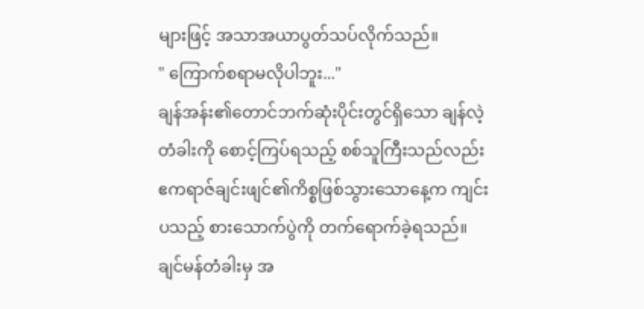များဖြင့် အသာအယာပွတ်သပ်လိုက်သည်။
" ကြောက်စရာမလိုပါဘူး..."
ချန်အန်း၏တောင်ဘက်ဆုံးပိုင်းတွင်ရှိသော ချန်လဲ့တံခါးကို စောင့်ကြပ်ရသည့် စစ်သူကြီးသည်လည်း ဧကရာဇ်ချင်းဖျင်၏ကိစ္စဖြစ်သွားသောနေ့က ကျင်းပသည့် စားသောက်ပွဲကို တက်ရောက်ခဲ့ရသည်။
ချင်မန်တံခါးမှ အ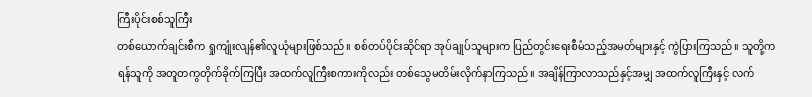ကြီးပိုင်းစစ်သူကြီး
တစ်ယောက်ချင်းစီက ရှုကျုံးလျန်၏လူယုံများဖြစ်သည်။ စစ်တပ်ပိုင်းဆိုင်ရာ အုပ်ချုပ်သူများက ပြည်တွင်းရေးစီမံသည့်အမတ်များနှင့် ကွဲပြားကြသည်။ သူတို့က ရန်သူကို အတူတကွတိုက်ခိုက်ကြပြီး အထက်လူကြီးစကားကိုလည်း တစ်သွေမတိမ်းလိုက်နာကြသည်။ အချိန်ကြာလာသည်နှင့်အမျှ အထက်လူကြီးနှင့် လက်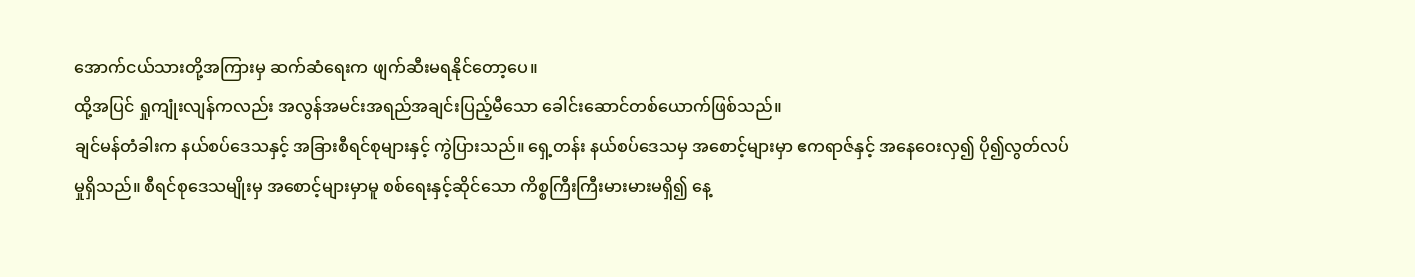အောက်ငယ်သားတို့အကြားမှ ဆက်ဆံရေးက ဖျက်ဆီးမရနိုင်တော့ပေ။
ထို့အပြင် ရှုကျုံးလျန်ကလည်း အလွန်အမင်းအရည်အချင်းပြည့်မီသော ခေါင်းဆောင်တစ်ယောက်ဖြစ်သည်။
ချင်မန်တံခါးက နယ်စပ်ဒေသနှင့် အခြားစီရင်စုများနှင့် ကွဲပြားသည်။ ရှေ့တန်း နယ်စပ်ဒေသမှ အစောင့်များမှာ ဧကရာဇ်နှင့် အနေဝေးလှ၍ ပို၍လွတ်လပ်မှုရှိသည်။ စီရင်စုဒေသမျိုးမှ အစောင့်များမှာမူ စစ်ရေးနှင့်ဆိုင်သော ကိစ္စကြီးကြီးမားမားမရှိ၍ နေ့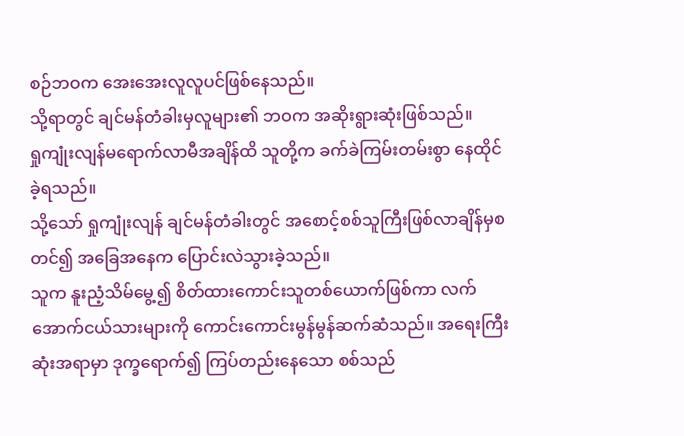စဉ်ဘဝက အေးအေးလူလူပင်ဖြစ်နေသည်။
သို့ရာတွင် ချင်မန်တံခါးမှလူများ၏ ဘဝက အဆိုးရွားဆုံးဖြစ်သည်။
ရှုကျုံးလျန်မရောက်လာမီအချိန်ထိ သူတို့က ခက်ခဲကြမ်းတမ်းစွာ နေထိုင်ခဲ့ရသည်။
သို့သော် ရှုကျုံးလျန် ချင်မန်တံခါးတွင် အစောင့်စစ်သူကြီးဖြစ်လာချိန်မှစတင်၍ အခြေအနေက ပြောင်းလဲသွားခဲ့သည်။
သူက နူးညံ့သိမ်မွေ့၍ စိတ်ထားကောင်းသူတစ်ယောက်ဖြစ်ကာ လက်အောက်ငယ်သားများကို ကောင်းကောင်းမွန်မွန်ဆက်ဆံသည်။ အရေးကြီးဆုံးအရာမှာ ဒုက္ခရောက်၍ ကြပ်တည်းနေသော စစ်သည်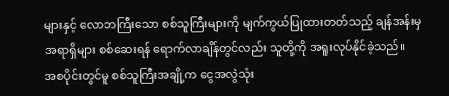များနှင့် လောဘကြီးသော စစ်သူကြီးများကို မျက်ကွယ်ပြုထားတတ်သည့် ချန်အန်းမှအရာရှိများ စစ်ဆေးရန် ရောက်လာချိန်တွင်လည်း သူတို့ကို အရူးလုပ်နိုင်ခဲ့သည်။
အစပိုင်းတွင်မူ စစ်သူကြီးအချို့က ငွေအလွဲသုံး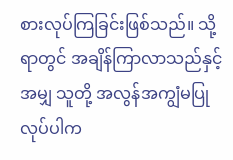စားလုပ်ကြခြင်းဖြစ်သည်။ သို့ရာတွင် အချိန်ကြာလာသည်နှင့်အမျှ သူတို့ အလွန်အကျွံမပြုလုပ်ပါက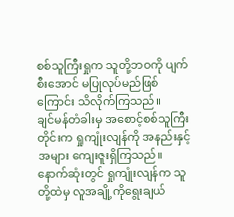စစ်သူကြီးရှုက သူတို့ဘဝကို ပျက်စီးအောင် မပြုလုပ်မည်ဖြစ်ကြောင်း သိလိုက်ကြသည်။
ချင်မန်တံခါးမှ အစောင့်စစ်သူကြီးတိုင်းက ရှုကျုံးလျန်ကို အနည်းနှင့်အများ ကျေးဇူးရှိကြသည်။ နောက်ဆုံးတွင် ရှုကျုံးလျန်က သူတို့ထဲမှ လူအချို့ကိုရွေးချယ်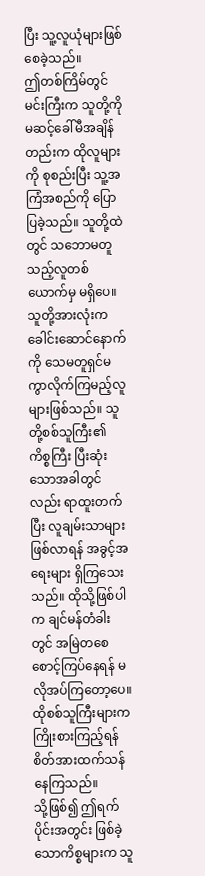ပြီး သူ့လူယုံများဖြစ်စေခဲ့သည်။
ဤတစ်ကြိမ်တွင် မင်းကြီးက သူတို့ကို မဆင့်ခေါ်မီအချိန်တည်းက ထိုလူများကို စုစည်းပြီး သူ့အကြံအစည်ကို ပြောပြခဲ့သည်။ သူတို့ထဲတွင် သဘောမတူသည့်လူတစ်ယောက်မှ မရှိပေ။
သူတို့အားလုံးက ခေါင်းဆောင်နောက်ကို သေမတူရှင်မကွာလိုက်ကြမည့်လူများဖြစ်သည်။ သူတို့စစ်သူကြီး၏ ကိစ္စကြီး ပြီးဆုံးသောအခါတွင်လည်း ရာထူးတက်ပြီး လူချမ်းသာများဖြစ်လာရန် အခွင့်အရေးများ ရှိကြသေးသည်။ ထိုသို့ဖြစ်ပါက ချင်မန်တံခါးတွင် အမြဲတစေ စောင့်ကြပ်နေရန် မလိုအပ်ကြတော့ပေ။
ထိုစစ်သူကြီးများက ကြိုးစားကြည့်ရန် စိတ်အားထက်သန်နေကြသည်။
သို့ဖြစ်၍ ဤရက်ပိုင်းအတွင်း ဖြစ်ခဲ့သောကိစ္စများက သူ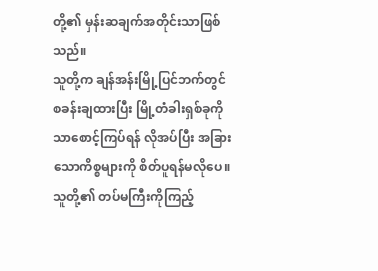တို့၏ မှန်းဆချက်အတိုင်းသာဖြစ်သည်။
သူတို့က ချန်အန်းမြို့ပြင်ဘက်တွင် စခန်းချထားပြီး မြို့တံခါးရှစ်ခုကိုသာစောင့်ကြပ်ရန် လိုအပ်ပြီး အခြားသောကိစ္စများကို စိတ်ပူရန်မလိုပေ။ သူတို့၏ တပ်မကြီးကိုကြည့်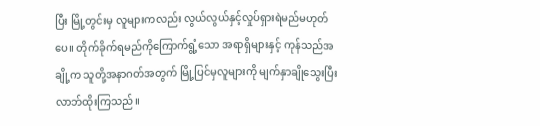ပြီး မြို့တွင်းမှ လူများကလည်း လွယ်လွယ်နှင့်လှုပ်ရှားရဲမည်မဟုတ်ပေ။ တိုက်ခိုက်ရမည်ကိုကြောက်ရွံ့သော အရာရှိများနှင့် ကုန်သည်အချို့က သူတို့အနာဂတ်အတွက် မြို့ပြင်မှလူများကို မျက်နှာချိုသွေးပြီး လာဘ်ထိုးကြသည်။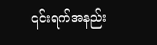၎င်းရက်အနည်း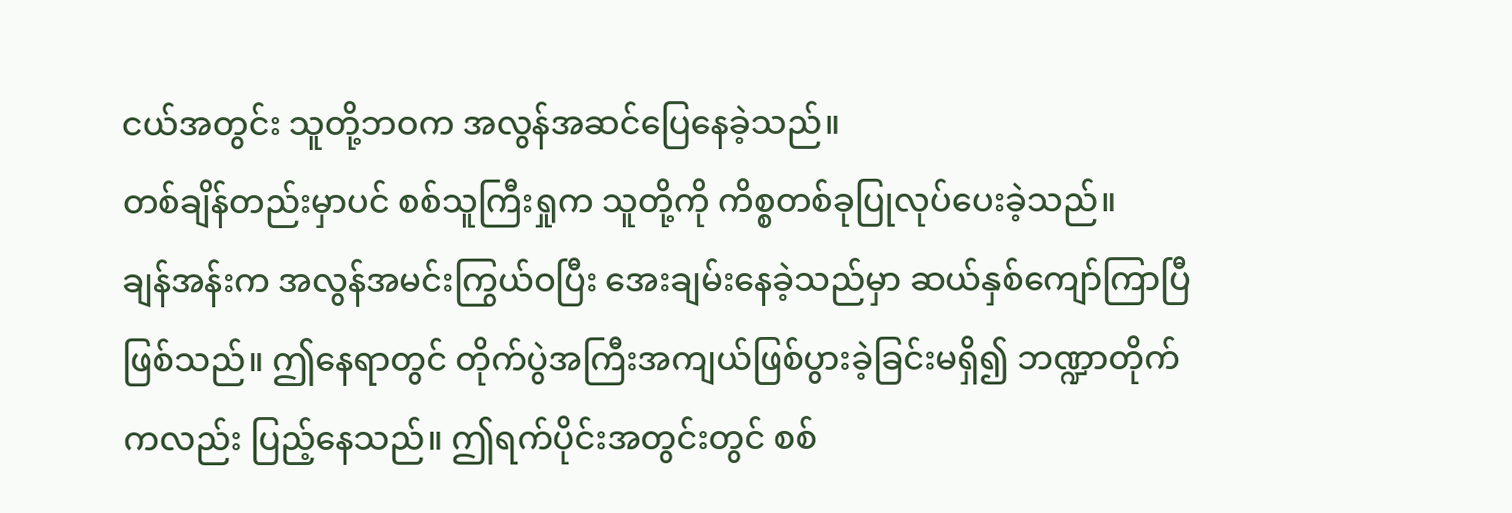ငယ်အတွင်း သူတို့ဘဝက အလွန်အဆင်ပြေနေခဲ့သည်။
တစ်ချိန်တည်းမှာပင် စစ်သူကြီးရှုက သူတို့ကို ကိစ္စတစ်ခုပြုလုပ်ပေးခဲ့သည်။
ချန်အန်းက အလွန်အမင်းကြွယ်ဝပြီး အေးချမ်းနေခဲ့သည်မှာ ဆယ်နှစ်ကျော်ကြာပြီဖြစ်သည်။ ဤနေရာတွင် တိုက်ပွဲအကြီးအကျယ်ဖြစ်ပွားခဲ့ခြင်းမရှိ၍ ဘဏ္ဍာတိုက်ကလည်း ပြည့်နေသည်။ ဤရက်ပိုင်းအတွင်းတွင် စစ်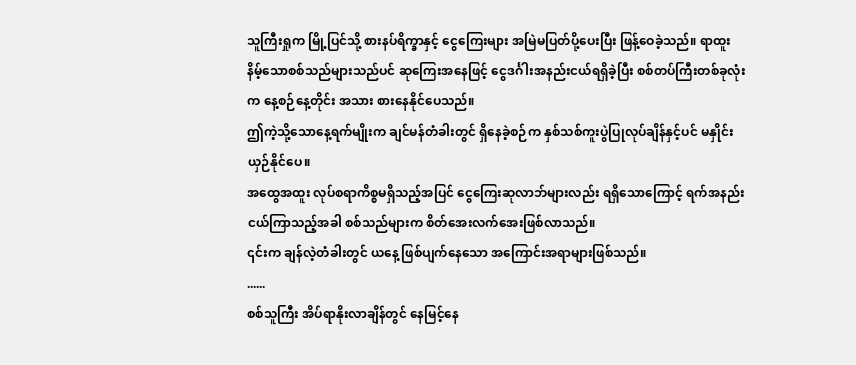သူကြီးရှုက မြို့ပြင်သို့ စားနပ်ရိက္ခာနှင့် ငွေကြေးများ အမြဲမပြတ်ပို့ပေးပြီး ဖြန့်ဝေခဲ့သည်။ ရာထူးနိမ့်သောစစ်သည်များသည်ပင် ဆုကြေးအနေဖြင့် ငွေဒင်္ဂါးအနည်းငယ်ရရှိခဲ့ပြီး စစ်တပ်ကြီးတစ်ခုလုံးက နေ့စဉ်နေ့တိုင်း အသား စားနေနိုင်ပေသည်။
ဤကဲ့သို့သောနေ့ရက်မျိုးက ချင်မန်တံခါးတွင် ရှိနေခဲ့စဉ်က နှစ်သစ်ကူးပွဲပြုလုပ်ချိန်နှင့်ပင် မနှိုင်းယှဉ်နိုင်ပေ။
အထွေအထူး လုပ်စရာကိစ္စမရှိသည့်အပြင် ငွေကြေးဆုလာဘ်များလည်း ရရှိသောကြောင့် ရက်အနည်းငယ်ကြာသည့်အခါ စစ်သည်များက စိတ်အေးလက်အေးဖြစ်လာသည်။
၎င်းက ချန်လဲ့တံခါးတွင် ယနေ့ ဖြစ်ပျက်နေသော အကြောင်းအရာများဖြစ်သည်။
......
စစ်သူကြီး အိပ်ရာနိုးလာချိန်တွင် နေမြင့်နေ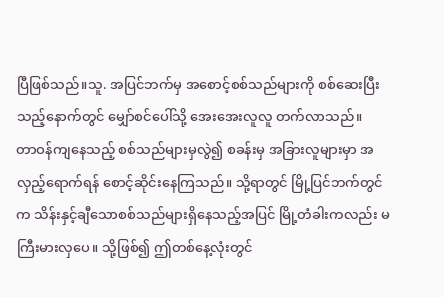ပြီဖြစ်သည်။သူ. အပြင်ဘက်မှ အစောင့်စစ်သည်များကို စစ်ဆေးပြီးသည့်နောက်တွင် မျှော်စင်ပေါ်သို့ အေးအေးလူလူ တက်လာသည်။
တာဝန်ကျနေသည့် စစ်သည်များမှလွဲ၍ စခန်းမှ အခြားလူများမှာ အလှည့်ရောက်ရန် စောင့်ဆိုင်းနေကြသည်။ သို့ရာတွင် မြို့ပြင်ဘက်တွင်က သိန်းနှင့်ချီသောစစ်သည်များရှိနေသည့်အပြင် မြို့တံခါးကလည်း မကြီးမားလှပေ။ သို့ဖြစ်၍ ဤတစ်နေ့လုံးတွင်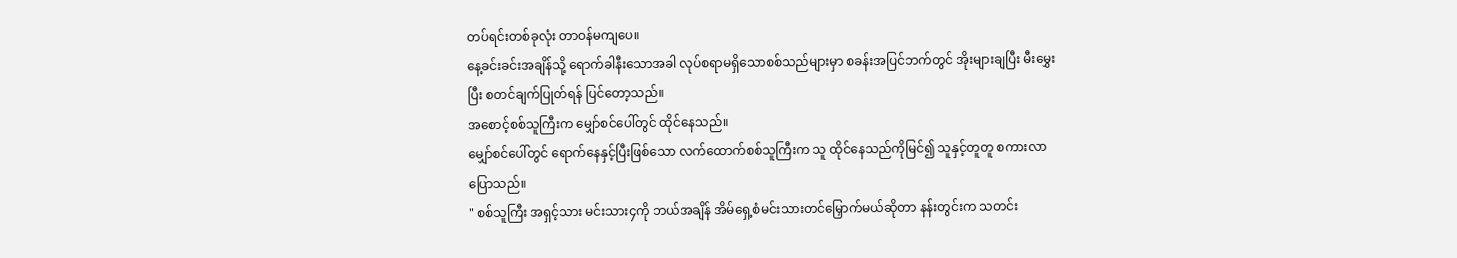တပ်ရင်းတစ်ခုလုံး တာဝန်မကျပေ။
နေ့ခင်းခင်းအချိန်သို့ ရောက်ခါနီးသောအခါ လုပ်စရာမရှိသောစစ်သည်များမှာ စခန်းအပြင်ဘက်တွင် အိုးများချပြီး မီးမွှေးပြီး စတင်ချက်ပြုတ်ရန် ပြင်တော့သည်။
အစောင့်စစ်သူကြီးက မျှော်စင်ပေါ်တွင် ထိုင်နေသည်။
မျှော်စင်ပေါ်တွင် ရောက်နေနှင့်ပြီးဖြစ်သော လက်ထောက်စစ်သူကြီးက သူ ထိုင်နေသည်ကိုမြင်၍ သူနှင့်တူတူ စကားလာပြောသည်။
" စစ်သူကြီး အရှင့်သား မင်းသား၄ကို ဘယ်အချိန် အိမ်ရှေ့စံမင်းသားတင်မြှောက်မယ်ဆိုတာ နန်းတွင်းက သတင်း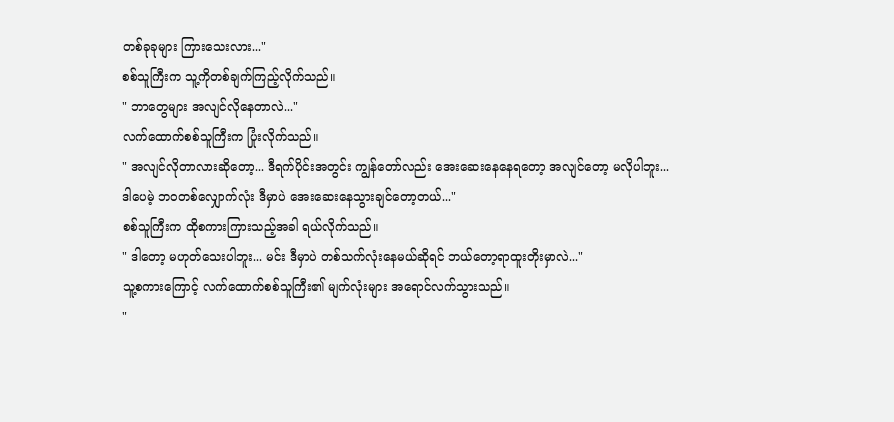တစ်ခုခုများ ကြားသေးလား..."
စစ်သူကြီးက သူ့ကိုတစ်ချက်ကြည့်လိုက်သည်။
" ဘာတွေများ အလျင်လိုနေတာလဲ..."
လက်ထောက်စစ်သူကြီးက ပြုံးလိုက်သည်။
" အလျင်လိုတာလားဆိုတော့... ဒီရက်ပိုင်းအတွင်း ကျွန်တော်လည်း အေးဆေးနေနေရတော့ အလျင်တော့ မလိုပါဘူး... ဒါပေမဲ့ ဘဝတစ်လျှောက်လုံး ဒီမှာပဲ အေးဆေးနေသွားချင်တော့တယ်..."
စစ်သူကြီးက ထိုစကားကြားသည့်အခါ ရယ်လိုက်သည်။
" ဒါတော့ မဟုတ်သေးပါဘူး... မင်း ဒီမှာပဲ တစ်သက်လုံးနေမယ်ဆိုရင် ဘယ်တော့ရာထူးတိုးမှာလဲ..."
သူ့စကားကြောင့် လက်ထောက်စစ်သူကြီး၏ မျက်လုံးများ အရောင်လက်သွားသည်။
"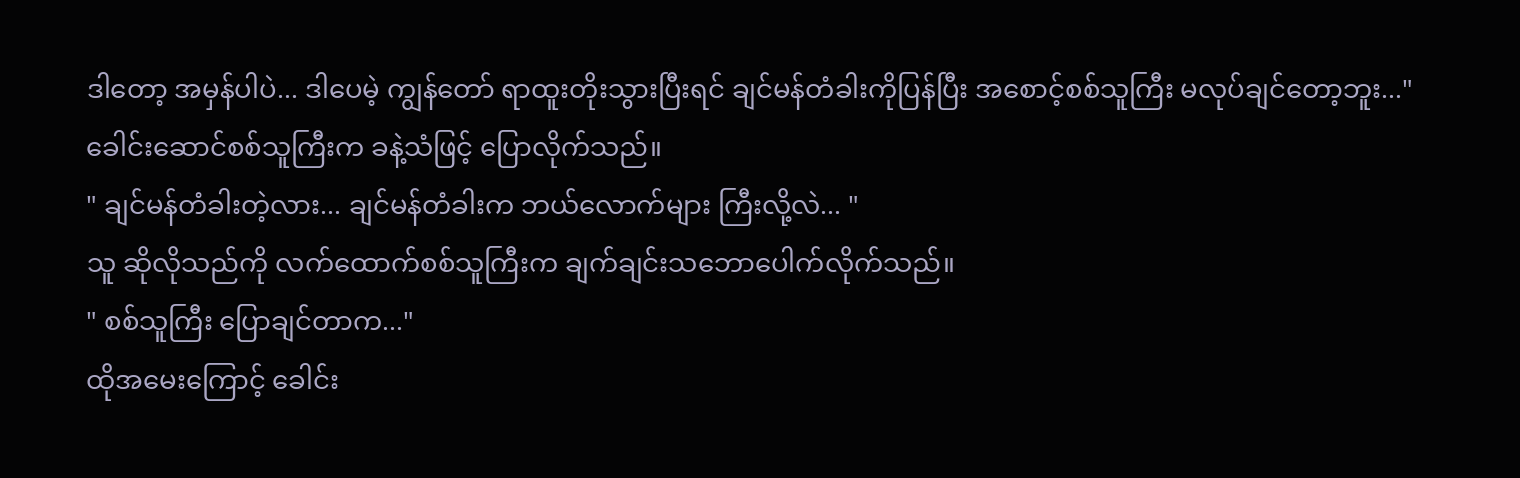ဒါတော့ အမှန်ပါပဲ... ဒါပေမဲ့ ကျွန်တော် ရာထူးတိုးသွားပြီးရင် ချင်မန်တံခါးကိုပြန်ပြီး အစောင့်စစ်သူကြီး မလုပ်ချင်တော့ဘူး..."
ခေါင်းဆောင်စစ်သူကြီးက ခနဲ့သံဖြင့် ပြောလိုက်သည်။
" ချင်မန်တံခါးတဲ့လား... ချင်မန်တံခါးက ဘယ်လောက်များ ကြီးလို့လဲ... "
သူ ဆိုလိုသည်ကို လက်ထောက်စစ်သူကြီးက ချက်ချင်းသဘောပေါက်လိုက်သည်။
" စစ်သူကြီး ပြောချင်တာက..."
ထိုအမေးကြောင့် ခေါင်း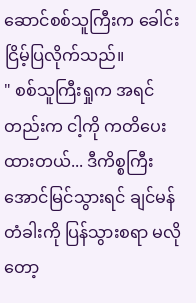ဆောင်စစ်သူကြီးက ခေါင်းငြိမ့်ပြလိုက်သည်။
" စစ်သူကြီးရှုက အရင်တည်းက ငါ့ကို ကတိပေးထားတယ်... ဒီကိစ္စကြီး အောင်မြင်သွားရင် ချင်မန်တံခါးကို ပြန်သွားစရာ မလိုတော့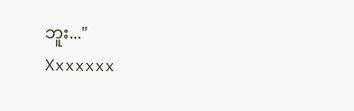ဘူး..."
Xxxxxxx